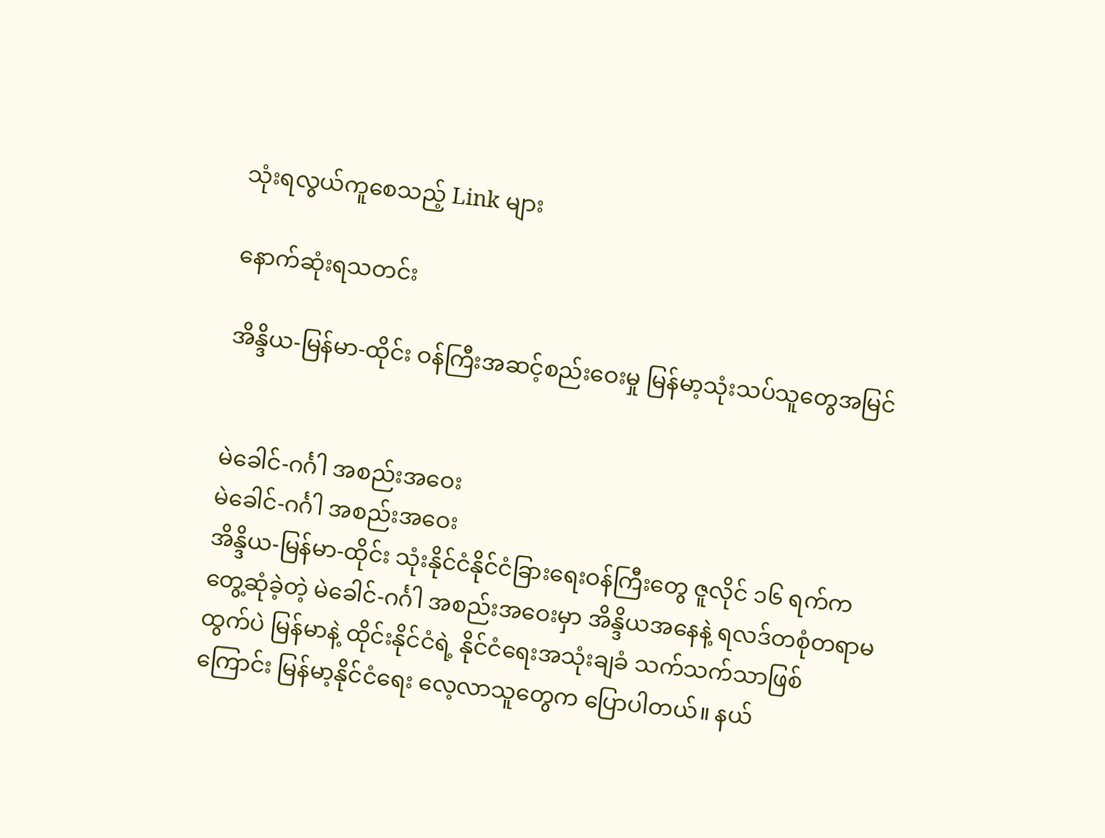သုံးရလွယ်ကူစေသည့် Link များ

နောက်ဆုံးရသတင်း

အိန္ဒိယ-မြန်မာ-ထိုင်း ဝန်ကြီးအဆင့်စည်းဝေးမှု မြန်မာ့သုံးသပ်သူတွေအမြင်


မဲခေါင်-ဂင်္ဂါ အစည်းအဝေး
မဲခေါင်-ဂင်္ဂါ အစည်းအဝေး
အိန္ဒိယ-မြန်မာ-ထိုင်း သုံးနိုင်ငံနိုင်ငံခြားရေးဝန်ကြီးတွေ ဇူလိုင် ၁၆ ရက်က တွေ့ဆုံခဲ့တဲ့ မဲခေါင်-ဂင်္ဂါ အစည်းအဝေးမှာ အိန္ဒိယအနေနဲ့ ရလဒ်တစုံတရာမထွက်ပဲ မြန်မာနဲ့ ထိုင်းနိုင်ငံရဲ့ နိုင်ငံရေးအသုံးချခံ သက်သက်သာဖြစ်ကြောင်း မြန်မာ့နိုင်ငံရေး လေ့လာသူတွေက ပြောပါတယ်။ နယ်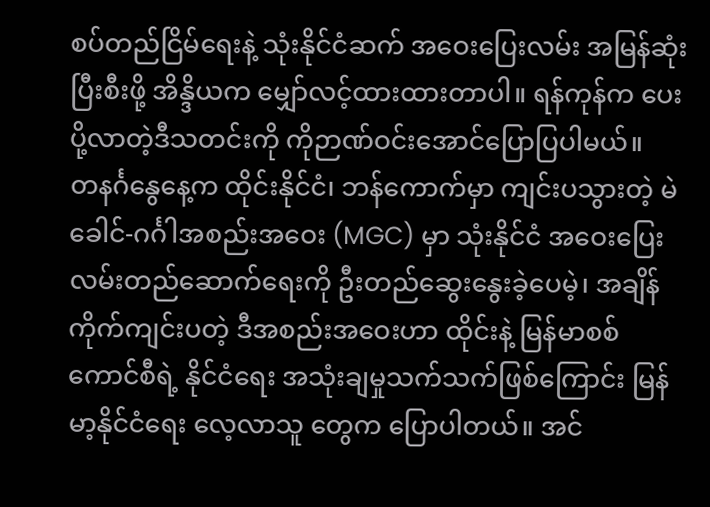စပ်တည်ငြိမ်ရေးနဲ့ သုံးနိုင်ငံဆက် အဝေးပြေးလမ်း အမြန်ဆုံးပြီးစီးဖို့ အိန္ဒိယက မျှော်လင့်ထားထားတာပါ။ ရန်ကုန်က ပေးပို့လာတဲ့ဒီသတင်းကို ကိုဉာဏ်ဝင်းအောင်ပြောပြပါမယ်။
တနင်္ဂနွေနေ့က ထိုင်းနိုင်ငံ၊ ဘန်ကောက်မှာ ကျင်းပသွားတဲ့ မဲခေါင်-ဂင်္ဂါအစည်းအဝေး (MGC) မှာ သုံးနိုင်ငံ အဝေးပြေးလမ်းတည်ဆောက်ရေးကို ဦးတည်ဆွေးနွေးခဲ့ပေမဲ့၊ အချိန်ကိုက်ကျင်းပတဲ့ ဒီအစည်းအဝေးဟာ ထိုင်းနဲ့ မြန်မာစစ်ကောင်စီရဲ့ နိုင်ငံရေး အသုံးချမှုသက်သက်ဖြစ်ကြောင်း မြန်မာ့နိုင်ငံရေး လေ့လာသူ တွေက ပြောပါတယ်။ အင်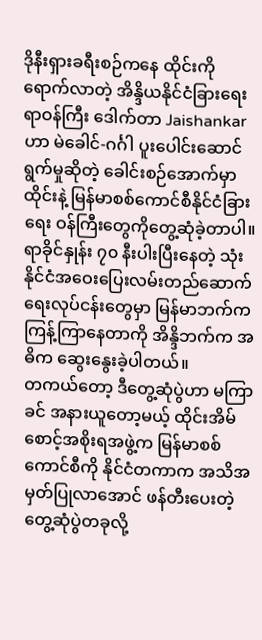ဒိုနီးရှားခရီးစဉ်ကနေ ထိုင်းကိုရောက်လာတဲ့ အိန္ဒိယနိုင်ငံခြားရေးရာဝန်ကြီး ဒေါက်တာ Jaishankar ဟာ မဲခေါင်-ဂင်္ဂါ ပူးပေါင်းဆောင်ရွက်မှုဆိုတဲ့ ခေါင်းစဉ်အောက်မှာ ထိုင်းနဲ့ မြန်မာစစ်ကောင်စီနိုင်ငံခြားရေး ဝန်ကြီးတွေကိုတွေ့ဆုံခဲ့တာပါ။ ရာခိုင်နှုန်း ၇၀ နီးပါးပြီးနေတဲ့ သုံးနိုင်ငံအဝေးပြေးလမ်းတည်ဆောက်ရေးလုပ်ငန်းတွေမှာ မြန်မာဘက်က ကြန့်ကြာနေတာကို အိန္ဒိဘက်က အဓိက ဆွေးနွေးခဲ့ပါတယ်။
တကယ်တော့ ဒီတွေ့ဆုံပွဲဟာ မကြာခင် အနားယူတော့မယ့် ထိုင်းအိမ်စောင့်အစိုးရအဖွဲ့က မြန်မာစစ် ကောင်စီကို နိုင်ငံတကာက အသိအမှတ်ပြုလာအောင် ဖန်တီးပေးတဲ့ တွေ့ဆုံပွဲတခုလို့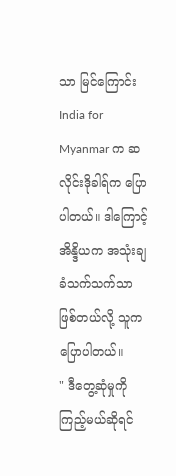သာ မြင်ကြောင်း India for Myanmar က ဆလိုင်းဒိုခါရ်က ပြောပါတယ်။ ဒါကြောင့် အိန္ဒိယက အသုံးချခံသက်သက်သာ ဖြစ်တယ်လို့ သူကပြောပါတယ်။
" ဒီတွေ့ဆုံမှုကို ကြည့်မယ်ဆိုရင်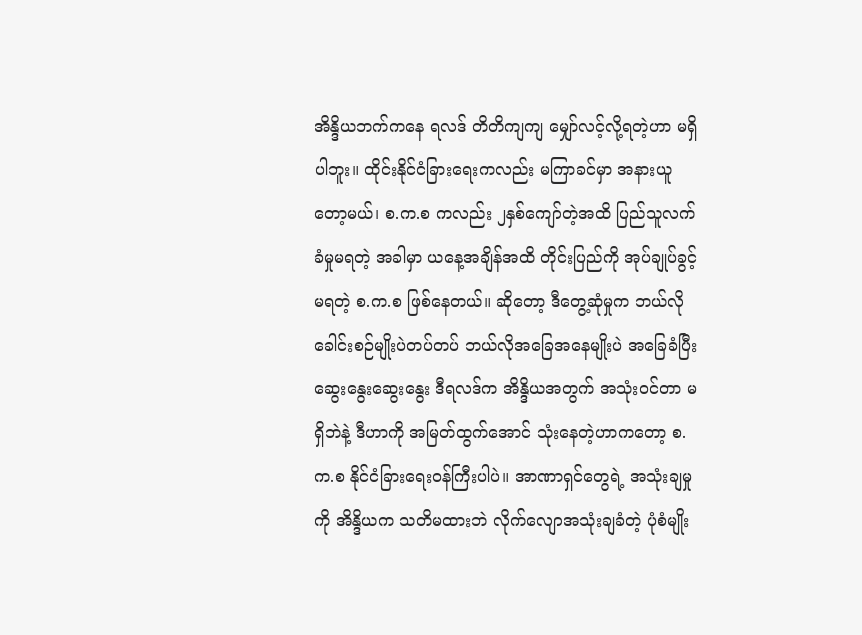အိန္ဒိယဘက်ကနေ ရလဒ် တိတိကျကျ မျှော်လင့်လို့ရတဲ့ဟာ မရှိပါဘူး။ ထိုင်းနိုင်ငံခြားရေးကလည်း မကြာခင်မှာ အနားယူတော့မယ်၊ စ.က.စ ကလည်း ၂နှစ်ကျော်တဲ့အထိ ပြည်သူလက်ခံမှုမရတဲ့ အခါမှာ ယနေ့အချိန်အထိ တိုင်းပြည်ကို အုပ်ချုပ်ခွင့်မရတဲ့ စ.က.စ ဖြစ်နေတယ်။ ဆိုတော့ ဒီတွေ့ဆုံမှုက ဘယ်လိုခေါင်းစဉ်မျိုးပဲတပ်တပ် ဘယ်လိုအခြေအနေမျိုးပဲ အခြေခံပြီး ဆွေးနွေးဆွေးနွေး ဒီရလဒ်က အိန္ဒိယအတွက် အသုံးဝင်တာ မရှိဘဲနဲ့ ဒီဟာကို အမြတ်ထွက်အောင် သုံးနေတဲ့ဟာကတော့ စ.က.စ နိုင်ငံခြားရေးဝန်ကြီးပါပဲ။ အာဏာရှင်တွေရဲ့ အသုံးချမှုကို အိန္ဒိယက သတိမထားဘဲ လိုက်လျောအသုံးချခံတဲ့ ပုံစံမျိုး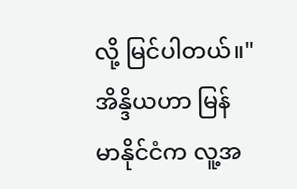လို့ မြင်ပါတယ်။"
အိန္ဒိယဟာ မြန်မာနိုင်ငံက လူ့အ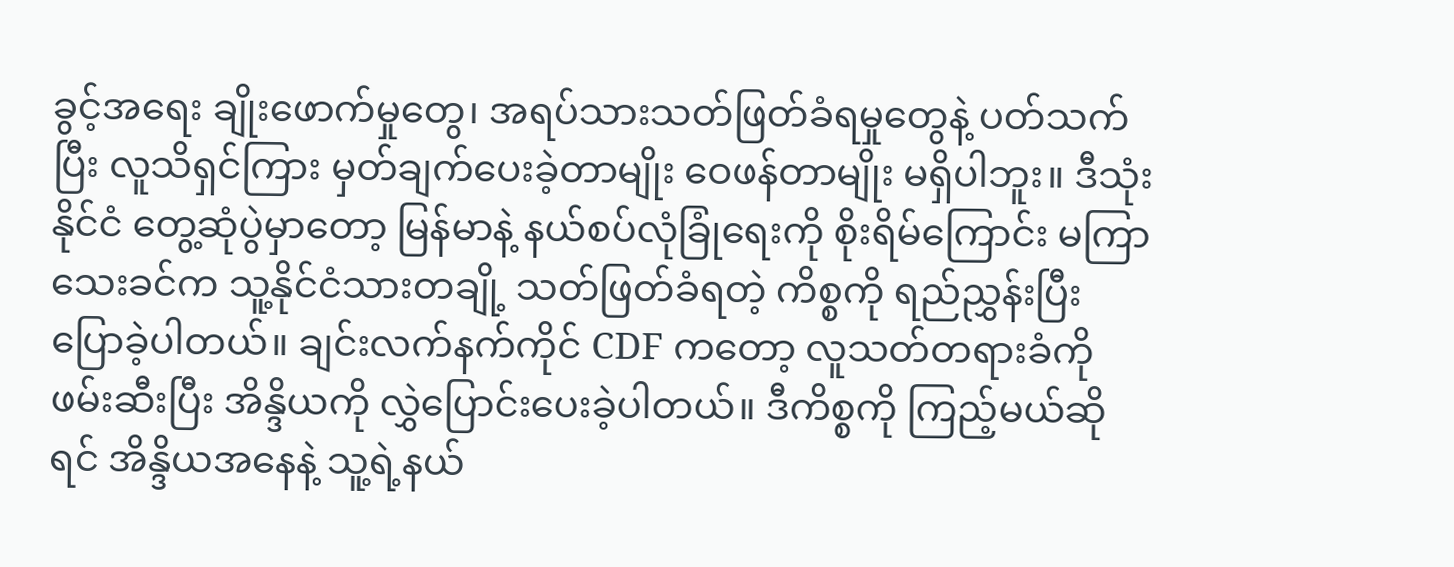ခွင့်အရေး ချိုးဖောက်မှုတွေ၊ အရပ်သားသတ်ဖြတ်ခံရမှုတွေနဲ့ ပတ်သက် ပြီး လူသိရှင်ကြား မှတ်ချက်ပေးခဲ့တာမျိုး ဝေဖန်တာမျိုး မရှိပါဘူး။ ဒီသုံးနိုင်ငံ တွေ့ဆုံပွဲမှာတော့ မြန်မာနဲ့ နယ်စပ်လုံခြုံရေးကို စိုးရိမ်ကြောင်း မကြာသေးခင်က သူ့နိုင်ငံသားတချို့ သတ်ဖြတ်ခံရတဲ့ ကိစ္စကို ရည်ညွှန်းပြီး ပြောခဲ့ပါတယ်။ ချင်းလက်နက်ကိုင် CDF ကတော့ လူသတ်တရားခံကို ဖမ်းဆီးပြီး အိန္ဒိယကို လွှဲပြောင်းပေးခဲ့ပါတယ်။ ဒီကိစ္စကို ကြည့်မယ်ဆိုရင် အိန္ဒိယအနေနဲ့ သူ့ရဲ့နယ်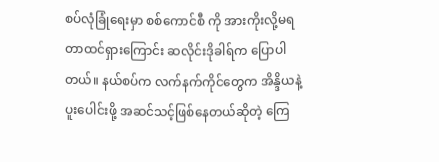စပ်လုံခြုံရေးမှာ စစ်ကောင်စီ ကို အားကိုးလို့မရတာထင်ရှားကြောင်း ဆလိုင်းဒိုခါရ်က ပြောပါတယ်။ နယ်စပ်က လက်နက်ကိုင်တွေက အိန္ဒိယနဲ့ ပူးပေါင်းဖို့ အဆင်သင့်ဖြစ်နေတယ်ဆိုတဲ့ ကြေ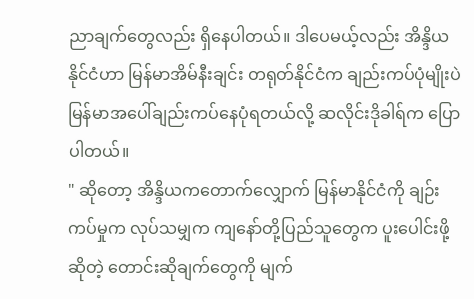ညာချက်တွေလည်း ရှိနေပါတယ်။ ဒါပေမယ့်လည်း အိန္ဒိယနိုင်ငံဟာ မြန်မာအိမ်နီးချင်း တရုတ်နိုင်ငံက ချည်းကပ်ပုံမျိုးပဲ မြန်မာအပေါ်ချည်းကပ်နေပုံရတယ်လို့ ဆလိုင်းဒိုခါရ်က ပြောပါတယ်။
" ဆိုတော့ အိန္ဒိယကတောက်လျှောက် မြန်မာနိုင်ငံကို ချဉ်းကပ်မှုက လုပ်သမျှက ကျနော်တို့ပြည်သူတွေက ပူးပေါင်းဖို့ဆိုတဲ့ တောင်းဆိုချက်တွေကို မျက်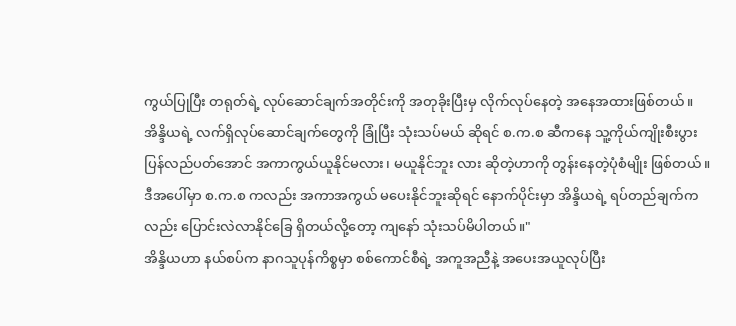ကွယ်ပြုပြီး တရုတ်ရဲ့ လုပ်ဆောင်ချက်အတိုင်းကို အတုခိုးပြီးမှ လိုက်လုပ်နေတဲ့ အနေအထားဖြစ်တယ်။ အိန္ဒိယရဲ့ လက်ရှိလုပ်ဆောင်ချက်တွေကို ခြုံပြီး သုံးသပ်မယ် ဆိုရင် စ.က.စ ဆီကနေ သူ့ကိုယ်ကျိုးစီးပွား ပြန်လည်ပတ်အောင် အကာကွယ်ယူနိုင်မလား၊ မယူနိုင်ဘူး လား ဆိုတဲ့ဟာကို တွန်းနေတဲ့ပုံစံမျိုး ဖြစ်တယ်။ ဒီအပေါ်မှာ စ.က.စ ကလည်း အကာအကွယ် မပေးနိုင်ဘူးဆိုရင် နောက်ပိုင်းမှာ အိန္ဒိယရဲ့ ရပ်တည်ချက်ကလည်း ပြောင်းလဲလာနိုင်ခြေ ရှိတယ်လို့တော့ ကျနော် သုံးသပ်မိပါတယ်။"
အိန္ဒိယဟာ နယ်စပ်က နာဂသူပုန်ကိစ္စမှာ စစ်ကောင်စီရဲ့ အကူအညီနဲ့ အပေးအယူလုပ်ပြီး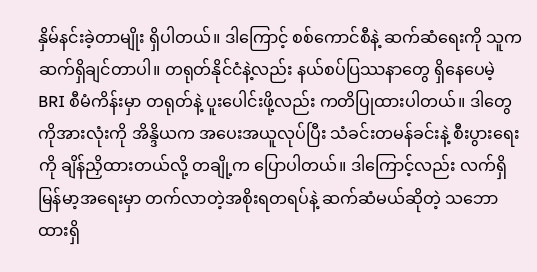နှိမ်နင်းခဲ့တာမျိုး ရှိပါတယ်။ ဒါကြောင့် စစ်ကောင်စီနဲ့ ဆက်ဆံရေးကို သူကဆက်ရှိချင်တာပါ။ တရုတ်နိုင်ငံနဲ့လည်း နယ်စပ်ပြဿနာတွေ ရှိနေပေမဲ့ BRI စီမံကိန်းမှာ တရုတ်နဲ့ ပူးပေါင်းဖို့လည်း ကတိပြုထားပါတယ်။ ဒါတွေကိုအားလုံးကို အိန္ဒိယက အပေးအယူလုပ်ပြီး သံခင်းတမန်ခင်းနဲ့ စီးပွားရေးကို ချိန်ညှိထားတယ်လို့ တချို့က ပြောပါတယ်။ ဒါကြောင့်လည်း လက်ရှိ မြန်မာ့အရေးမှာ တက်လာတဲ့အစိုးရတရပ်နဲ့ ဆက်ဆံမယ်ဆိုတဲ့ သဘောထားရှိ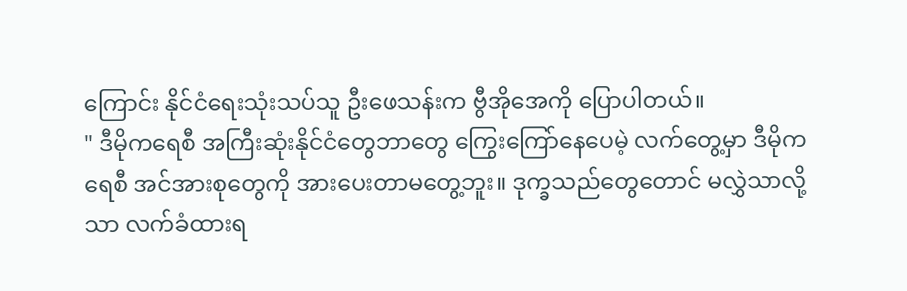ကြောင်း နိုင်ငံရေးသုံးသပ်သူ ဦးဖေသန်းက ဗွီအိုအေကို ပြောပါတယ်။
" ဒီမိုကရေစီ အကြီးဆုံးနိုင်ငံတွေဘာတွေ ကြွေးကြော်နေပေမဲ့ လက်တွေ့မှာ ဒီမိုကရေစီ အင်အားစုတွေကို အားပေးတာမတွေ့ဘူး။ ဒုက္ခသည်တွေတောင် မလွှဲသာလို့သာ လက်ခံထားရ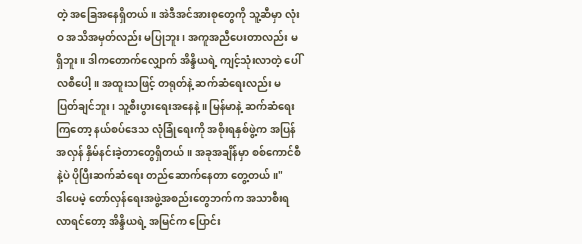တဲ့ အခြေအနေရှိတယ်။ အဲဒီအင်အားစုတွေကို သူ့ဆီမှာ လုံးဝ အသိအမှတ်လည်း မပြုဘူး၊ အကူအညီပေးတာလည်း မရှိဘူး။ ဒါကတောက်လျှောက် အိန္ဒိယရဲ့ ကျင့်သုံးလာတဲ့ ပေါ်လစီပေါ့။ အထူးသဖြင့် တရုတ်နဲ့ ဆက်ဆံရေးလည်း မပြတ်ချင်ဘူး၊ သူ့စီးပွားရေးအနေနဲ့။ မြန်မာနဲ့ ဆက်ဆံရေးကြတော့ နယ်စပ်ဒေသ လုံခြုံရေးကို အစိုးရနှစ်ဖွဲ့က အပြန်အလှန် နှိမ်နင်းခဲ့တာတွေရှိတယ်။ အခုအချိန်မှာ စစ်ကောင်စီနဲ့ပဲ ပိုပြီးဆက်ဆံရေး တည်ဆောက်နေတာ တွေ့တယ်။"
ဒါပေမဲ့ တော်လှန်ရေးအဖွဲ့အစည်း‌တွေဘက်က အသာစီးရလာရင်တော့ အိန္ဒိယရဲ့ အမြင်က ပြောင်း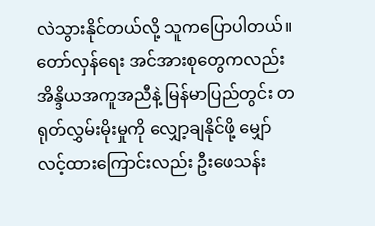လဲသွားနိုင်တယ်လို့ သူကပြောပါတယ်။ တော်လှန်ရေး အင်အားစုတွေကလည်း အိန္ဒိယအကူအညီနဲ့ မြန်မာပြည်တွင်း တရုတ်လွှမ်းမိုးမှုကို လျှော့ချနိုင်ဖို့ မျှော်လင့်ထားကြောင်းလည်း ဦးဖေသန်း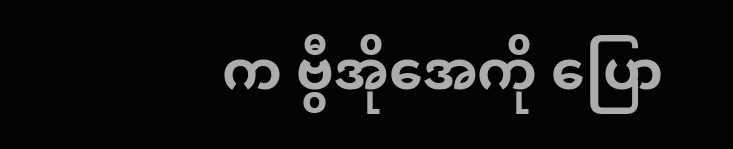က ဗွီအိုအေကို ပြော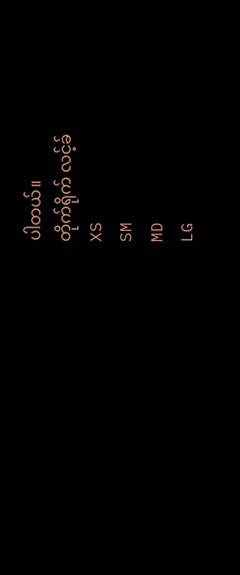ပါတယ်။
တိုက်ရိုက် လင့်ခ်
XS
SM
MD
LG